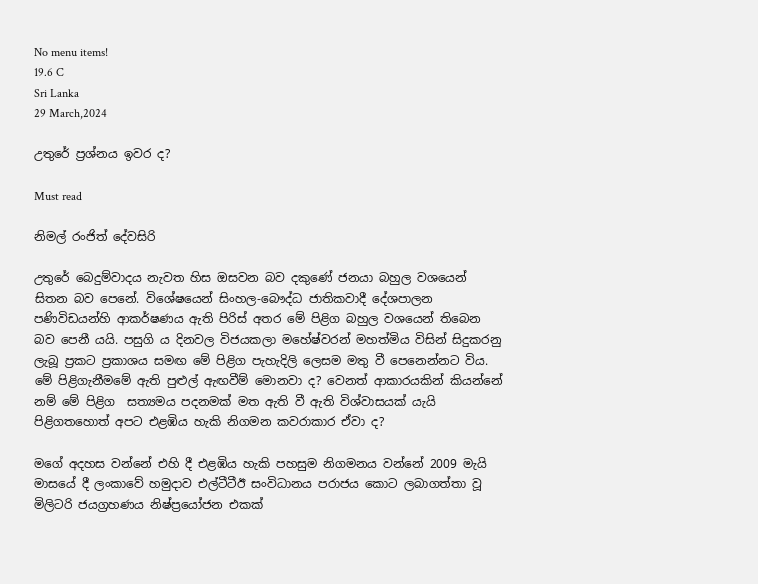No menu items!
19.6 C
Sri Lanka
29 March,2024

උතුරේ ප්‍රශ්නය ඉවර ද?

Must read

නිමල් රංජිත් දේවසිරි

උතුරේ බෙදුම්වාදය නැවත හිස ඔසවන බව දකුණේ ජනයා බහුල වශයෙන් සිතන බව පෙනේ. විශේෂයෙන් සිංහල-බෞද්ධ ජාතිකවාදී දේශපාලන පණිවිඩයන්හි ආකර්ෂණය ඇති පිරිස් අතර මේ පිළිග බහුල වශයෙන් තිබෙන බව පෙනී යයි. පසුගි ය දිනවල විජයකලා මහේෂ්වරන් මහත්මිය විසින් සිදුකරනු ලැබූ ප්‍රකට ප්‍රකාශය සමඟ මේ පිළිග පැහැදිලි ලෙසම මතු වී පෙනෙන්නට විය.
මේ පිළිගැනීමමේ ඇති පුළුල් ඇඟවීම් මොනවා ද? වෙනත් ආකාරයකින් කියන්නේ නම් මේ පිළිග  සත්‍යමය පදනමක් මත ඇති වී ඇති විශ්වාසයක් යැයි පිළිගතහොත් අපට එළඹිය හැකි නිගමන කවරාකාර ඒවා ද?

මගේ අදහස වන්නේ එහි දී එළඹිය හැකි පහසුම නිගමනය වන්නේ 2009 මැයි මාසයේ දී ලංකාවේ හමුදාව එල්ටීටීඊ සංවිධානය පරාජය කොට ලබාගත්තා වූ මිලිටරි ජයග්‍රහණය නිෂ්ප්‍රයෝජන එකක්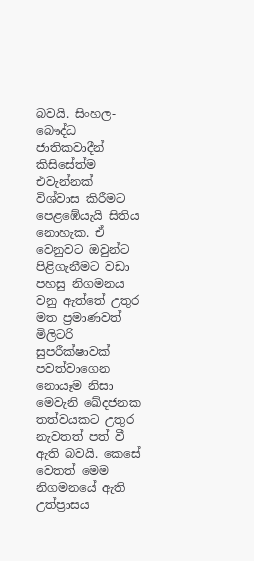බවයි. සිංහල-බෞද්ධ ජාතිකවාදීන් කිසිසේත්ම එවැන්නක් විශ්වාස කිරීමට පෙළඹේයැයි සිතිය නොහැක. ඒ වෙනුවට ඔවුන්ට පිළිගැනීමට වඩා පහසු නිගමනය වනු ඇත්තේ උතුර මත ප්‍රමාණවත් මිලිටරි සුපරීක්ෂාවක් පවත්වාගෙන නොයෑම නිසා මෙවැනි ඛේදජනක තත්වයකට උතුර නැවතත් පත් වී ඇති බවයි. කෙසේ වෙතත් මෙම නිගමනයේ ඇති උත්ප්‍රාසය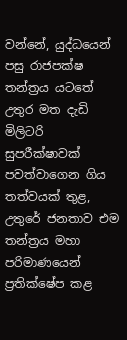වන්නේ, යුද්ධයෙන් පසු රාජපක්ෂ තන්ත්‍රය යටතේ උතුර මත දැඩි මිලිටරි සුපරීක්ෂාවක් පවත්වාගෙන ගිය තත්වයක් තුළ, උතුරේ ජනතාව එම තන්ත්‍රය මහා පරිමාණයෙන් ප්‍රතික්ෂේප කළ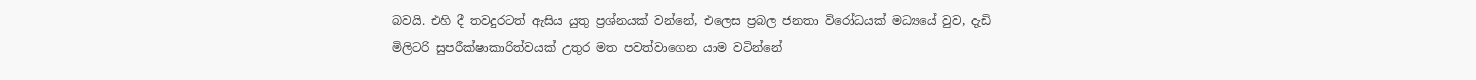බවයි. එහි දී තවදුරටත් ඇසිය යුතු ප්‍රශ්නයක් වන්නේ, එලෙස ප්‍රබල ජනතා විරෝධයක් මධ්‍යයේ වුව, දැඩි මිලිටරි සුපරීක්ෂාකාරිත්වයක් උතුර මත පවත්වාගෙන යාම වටින්නේ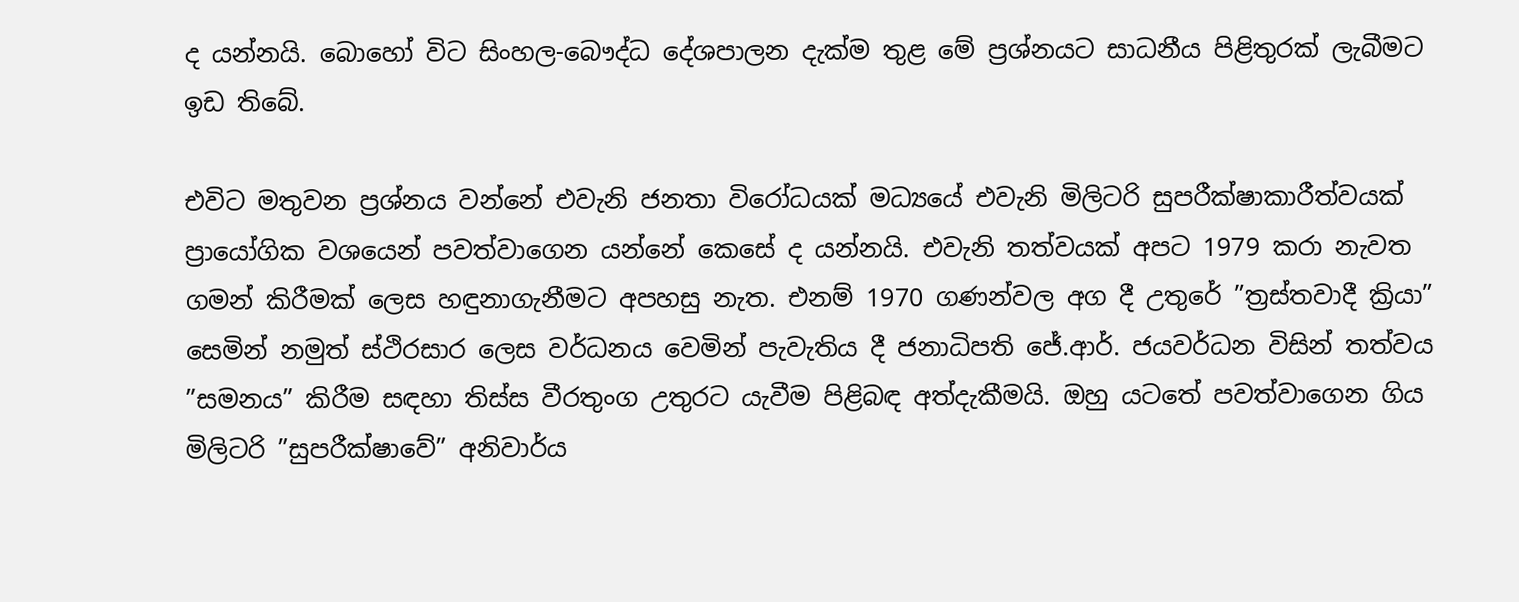ද යන්නයි. බොහෝ විට සිංහල-බෞද්ධ දේශපාලන දැක්ම තුළ මේ ප්‍රශ්නයට සාධනීය පිළිතුරක් ලැබීමට ඉඩ තිබේ.

එවිට මතුවන ප්‍රශ්නය වන්නේ එවැනි ජනතා විරෝධයක් මධ්‍යයේ එවැනි මිලිටරි සුපරීක්ෂාකාරීත්වයක් ප්‍රායෝගික වශයෙන් පවත්වාගෙන යන්නේ කෙසේ ද යන්නයි. එවැනි තත්වයක් අපට 1979 කරා නැවත ගමන් කිරීමක් ලෙස හඳුනාගැනීමට අපහසු නැත. එනම් 1970 ගණන්වල අග දී උතුරේ ”ත්‍රස්තවාදී ක්‍රියා” සෙමින් නමුත් ස්ථිරසාර ලෙස වර්ධනය වෙමින් පැවැතිය දී ජනාධිපති ජේ.ආර්. ජයවර්ධන විසින් තත්වය ”සමනය” කිරීම සඳහා තිස්ස වීරතුංග උතුරට යැවීම පිළිබඳ අත්දැකීමයි. ඔහු යටතේ පවත්වාගෙන ගිය මිලිටරි ”සුපරීක්ෂාවේ” අනිවාර්ය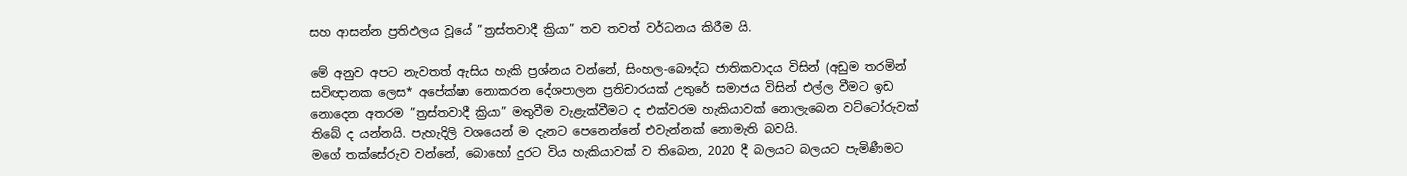සහ ආසන්න ප්‍රතිඵලය වූයේ ”ත්‍රස්තවාදී ක්‍රියා” තව තවත් වර්ධනය කිරීම යි.

මේ අනුව අපට නැවතත් ඇසිය හැකි ප්‍රශ්නය වන්නේ, සිංහල-බෞද්ධ ජාතිකවාදය විසින් (අඩුම තරමින් සවිඥානක ලෙස* අපේක්ෂා නොකරන දේශපාලන ප්‍රතිචාරයක් උතුරේ සමාජය විසින් එල්ල වීමට ඉඩ නොදෙන අතරම ”ත්‍රස්තවාදී ක්‍රියා” මතුවීම වැළැක්වීමට ද එක්වරම හැකියාවක් නොලැබෙන වට්ටෝරුවක් තිබේ ද යන්නයි. පැහැදිලි වශයෙන් ම දැනට පෙනෙන්නේ එවැන්නක් නොමැති බවයි.
මගේ තක්සේරුව වන්නේ, බොහෝ දුරට විය හැකියාවක් ව තිබෙන, 2020 දී බලයට බලයට පැමිණීමට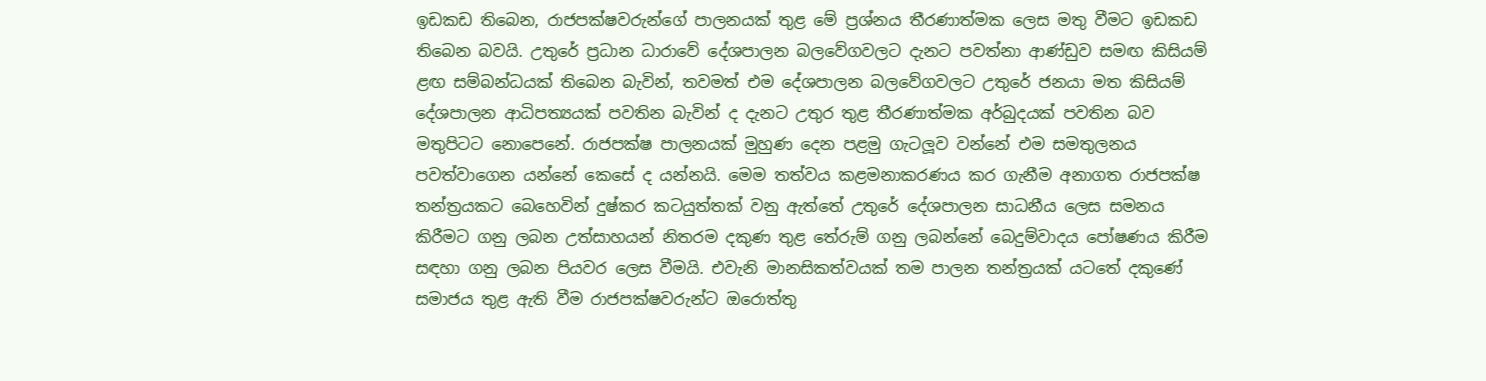ඉඩකඩ තිබෙන, රාජපක්ෂවරුන්ගේ පාලනයක් තුළ මේ ප්‍රශ්නය තීරණාත්මක ලෙස මතු වීමට ඉඩකඩ තිබෙන බවයි. උතුරේ ප්‍රධාන ධාරාවේ දේශපාලන බලවේගවලට දැනට පවත්නා ආණ්ඩුව සමඟ කිසියම් ළඟ සම්බන්ධයක් තිබෙන බැවින්, තවමත් එම දේශපාලන බලවේගවලට උතුරේ ජනයා මත කිසියම් දේශපාලන ආධිපත්‍යයක් පවතින බැවින් ද දැනට උතුර තුළ තීරණාත්මක අර්බුදයක් පවතින බව මතුපිටට නොපෙනේ. රාජපක්ෂ පාලනයක් මුහුණ දෙන පළමු ගැටලූ‍ව වන්නේ එම සමතුලනය පවත්වාගෙන යන්නේ කෙසේ ද යන්නයි. මෙම තත්වය කළමනාකරණය කර ගැනීම අනාගත රාජපක්ෂ තන්ත්‍රයකට බෙහෙවින් දුෂ්කර කටයුත්තක් වනු ඇත්තේ උතුරේ දේශපාලන සාධනීය ලෙස සමනය කිරීමට ගනු ලබන උත්සාහයන් නිතරම දකුණ තුළ තේරුම් ගනු ලබන්නේ බෙදුම්වාදය පෝෂණය කිරීම සඳහා ගනු ලබන පියවර ලෙස වීමයි. එවැනි මානසිකත්වයක් තම පාලන තන්ත්‍රයක් යටතේ දකුණේ සමාජය තුළ ඇති වීම රාජපක්ෂවරුන්ට ඔරොත්තු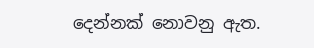දෙන්නක් නොවනු ඇත.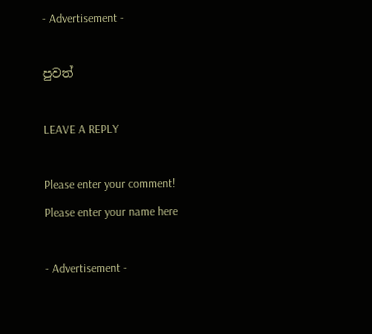- Advertisement -

පුවත්

LEAVE A REPLY

Please enter your comment!
Please enter your name here

- Advertisement -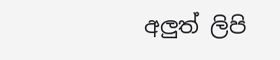අලුත් ලිපි